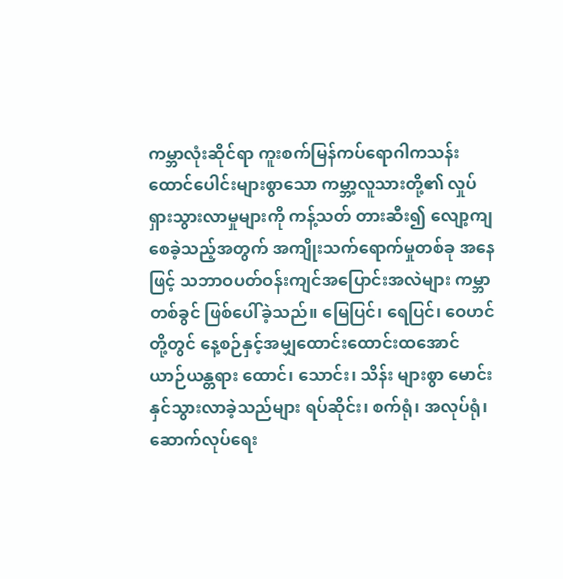ကမ္ဘာလုံးဆိုင်ရာ ကူးစက်မြန်ကပ်ရောဂါကသန်းထောင်ပေါင်းများစွာသော ကမ္ဘာ့လူသားတို့၏ လှုပ်ရှားသွားလာမှုများကို ကန့်သတ် တားဆီး၍ လျော့ကျစေခဲ့သည့်အတွက် အကျိုးသက်ရောက်မှုတစ်ခု အနေဖြင့် သဘာဝပတ်ဝန်းကျင်အပြောင်းအလဲများ ကမ္ဘာတစ်ခွင် ဖြစ်ပေါ်ခဲ့သည်။ မြေပြင်၊ ရေပြင်၊ ဝေဟင်တို့တွင် နေ့စဉ်နှင့်အမျှထောင်းထောင်းထအောင် ယာဉ်ယန္တရား ထောင်၊ သောင်း၊ သိန်း များစွာ မောင်းနှင်သွားလာခဲ့သည်များ ရပ်ဆိုင်း၊ စက်ရုံ၊ အလုပ်ရုံ၊ဆောက်လုပ်ရေး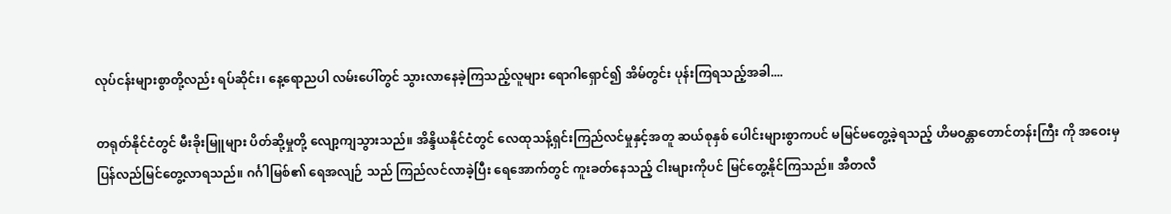လုပ်ငန်းများစွာတို့လည်း ရပ်ဆိုင်း၊ နေ့ရောညပါ လမ်းပေါ်တွင် သွားလာနေခဲ့ကြသည့်လူများ ရောဂါရှောင်၍ အိမ်တွင်း ပုန်းကြရသည့်အခါ....

တရုတ်နိုင်ငံတွင် မီးခိုးမြူများ ပိတ်ဆို့မှုတို့ လျော့ကျသွားသည်။ အိန္ဒိယနိုင်ငံတွင် လေထုသန့်ရှင်းကြည်လင်မှုနှင့်အတူ ဆယ်စုနှစ် ပေါင်းများစွာကပင် မမြင်မတွေ့ခဲ့ရသည့် ဟိမဝန္တာတောင်တန်းကြီး ကို အဝေးမှ ပြန်လည်မြင်တွေ့လာရသည်။ ဂင်္ဂါမြစ်၏ ရေအလျဉ် သည် ကြည်လင်လာခဲ့ပြီး ရေအောက်တွင် ကူးခတ်နေသည့် ငါးများကိုပင် မြင်တွေ့နိုင်ကြသည်။ အီတလီ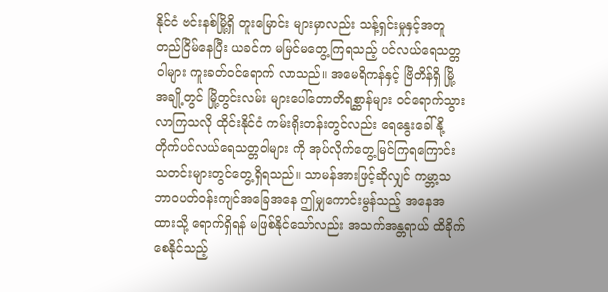နိုင်ငံ ဗင်းနစ်မြို့ရှိ တူးမြောင်း များမှာလည်း သန့်ရှင်းမှုနှင့်အတူ တည်ငြိမ်နေပြီး ယခင်က မမြင်မတွေ့ကြရသည့် ပင်လယ်ရေသတ္တဝါများ ကူးခတ်ဝင်ရောက် လာသည်။ အမေရိကန်နှင့် ဗြိတိန်ရှိ မြို့ အချို့တွင် မြို့တွင်းလမ်း များပေါ်တောတိရစ္ဆာန်များ ဝင်ရောက်သွားလာကြသလို ထိုင်းနိုင်ငံ ကမ်းရိုးတန်းတွင်လည်း ရေနွေးခေါ်နို့တိုက်ပင်လယ်ရေသတ္တဝါများ ကို အုပ်လိုက်တွေ့မြင်ကြရကြောင်း သတင်းများတွင်တွေ့ရှိရသည်။ သာမန်အားဖြင့်ဆိုလျှင် ကမ္ဘာ့သဘာဝပတ်ဝန်းကျင်အခြေအနေ ဤမျှကောင်းမွန်သည့် အနေအထားသို့ ရောက်ရှိရန် မဖြစ်နိုင်သော်လည်း အသက်အန္တရာယ် ထိခိုက်စေနိုင်သည့်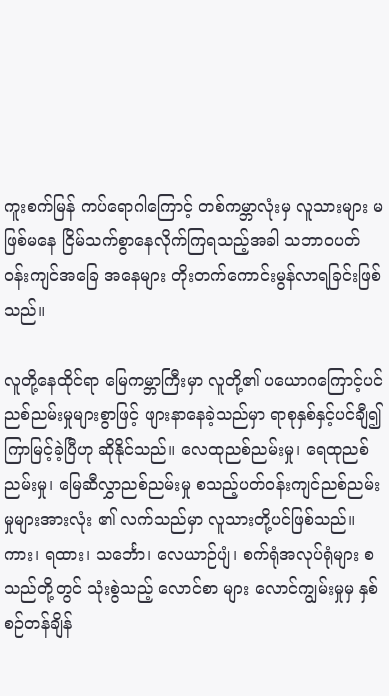ကူးစက်မြန် ကပ်ရောဂါကြောင့် တစ်ကမ္ဘာလုံးမှ လူသားများ မဖြစ်မနေ ငြိမ်သက်စွာနေလိုက်ကြရသည့်အခါ သဘာဝပတ်ဝန်းကျင်အခြေ အနေများ တိုးတက်ကောင်းမွန်လာရခြင်းဖြစ်သည်။

လူတို့နေထိုင်ရာ မြေကမ္ဘာကြီးမှာ လူတို့၏ ပယောဂကြောင့်ပင် ညစ်ညမ်းမှုများစွာဖြင့် ဖျားနာနေခဲ့သည်မှာ ရာစုနှစ်နှင့်ပင်ချီ၍ ကြာမြင့်ခဲ့ပြီဟု ဆိုနိုင်သည်။ လေထုညစ်ညမ်းမှု၊ ရေထုညစ်ညမ်းမှု၊ မြေဆီလွှာညစ်ညမ်းမှု စသည့်ပတ်ဝန်းကျင်ညစ်ညမ်းမှုများအားလုံး ၏ လက်သည်မှာ လူသားတို့ပင်ဖြစ်သည်။ ကား၊ ရထား၊ သင်္ဘော၊ လေယာဉ်ပျံ၊ စက်ရုံအလုပ်ရုံများ စသည်တို့တွင် သုံးစွဲသည့် လောင်စာ များ လောင်ကျွမ်းမှုမှ နှစ်စဉ်တန်ချိန်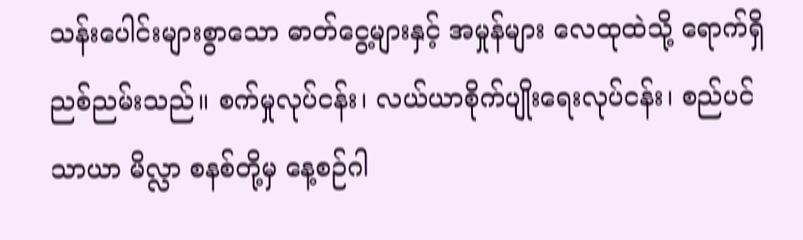သန်းပေါင်းများစွာသော ဓာတ်ငွေ့များနှင့် အမှုန်များ လေထုထဲသို့ ရောက်ရှိညစ်ညမ်းသည်။ စက်မှုလုပ်ငန်း၊ လယ်ယာစိုက်ပျိုးရေးလုပ်ငန်း၊ စည်ပင်သာယာ မိလ္လာ စနစ်တို့မှ နေ့စဉ်ဂါ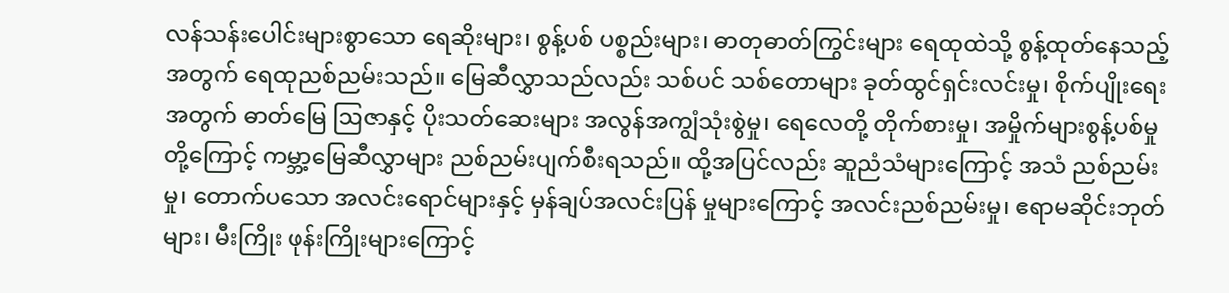လန်သန်းပေါင်းများစွာသော ရေဆိုးများ၊ စွန့်ပစ် ပစ္စည်းများ၊ ဓာတုဓာတ်ကြွင်းများ ရေထုထဲသို့ စွန့်ထုတ်နေသည့် အတွက် ရေထုညစ်ညမ်းသည်။ မြေဆီလွှာသည်လည်း သစ်ပင် သစ်တောများ ခုတ်ထွင်ရှင်းလင်းမှု၊ စိုက်ပျိုးရေးအတွက် ဓာတ်မြေ ဩဇာနှင့် ပိုးသတ်ဆေးများ အလွန်အကျွံသုံးစွဲမှု၊ ရေလေတို့ တိုက်စားမှု၊ အမှိုက်များစွန့်ပစ်မှုတို့ကြောင့် ကမ္ဘာ့မြေဆီလွှာများ ညစ်ညမ်းပျက်စီးရသည်။ ထို့အပြင်လည်း ဆူညံသံများကြောင့် အသံ ညစ်ညမ်းမှု၊ တောက်ပသော အလင်းရောင်များနှင့် မှန်ချပ်အလင်းပြန် မှုများကြောင့် အလင်းညစ်ညမ်းမှု၊ ဧရာမဆိုင်းဘုတ်များ၊ မီးကြိုး ဖုန်းကြိုးများကြောင့်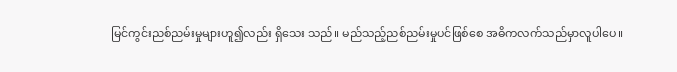မြင်ကွင်းညစ်ညမ်းမှုများဟူ၍လည်း ရှိသေး သည်။ မည်သည့်ညစ်ညမ်းမှုပင်ဖြစ်စေ အဓိကလက်သည်မှာလူပါပေ။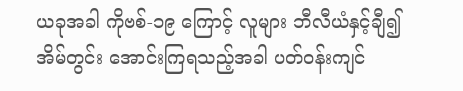ယခုအခါ ကိုဗစ်-၁၉ ကြောင့် လူများ ဘီလီယံနှင့်ချီ၍ အိမ်တွင်း အောင်းကြရသည့်အခါ ပတ်ဝန်းကျင်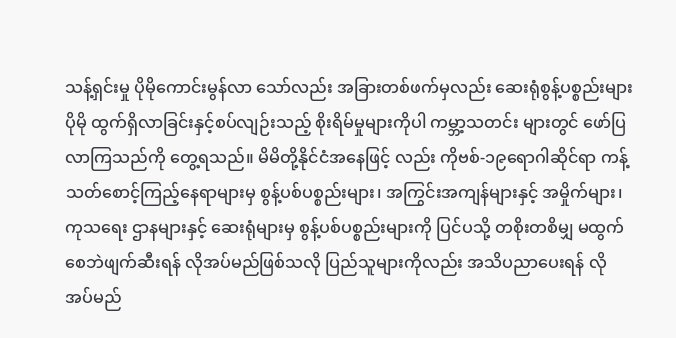သန့်ရှင်းမှု ပိုမိုကောင်းမွန်လာ သော်လည်း အခြားတစ်ဖက်မှလည်း ဆေးရုံစွန့်ပစ္စည်းများ ပိုမို ထွက်ရှိလာခြင်းနှင့်စပ်လျဉ်းသည့် စိုးရိမ်မှုများကိုပါ ကမ္ဘာ့သတင်း များတွင် ဖော်ပြလာကြသည်ကို တွေ့ရသည်။ မိမိတို့နိုင်ငံအနေဖြင့် လည်း ကိုဗစ်-၁၉ရောဂါဆိုင်ရာ ကန့်သတ်စောင့်ကြည့်နေရာများမှ စွန့်ပစ်ပစ္စည်းများ၊ အကြွင်းအကျန်များနှင့် အမှိုက်များ၊ ကုသရေး ဌာနများနှင့် ဆေးရုံများမှ စွန့်ပစ်ပစ္စည်းများကို ပြင်ပသို့ တစိုးတစိမျှ မထွက်စေဘဲဖျက်ဆီးရန် လိုအပ်မည်ဖြစ်သလို ပြည်သူများကိုလည်း အသိပညာပေးရန် လိုအပ်မည်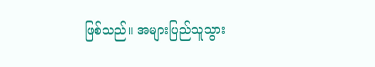ဖြစ်သည်။ အများပြည်သူသွား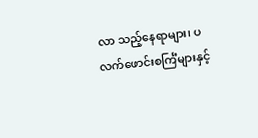လာ သည့်နေရာများ၊ ပလက်ဖောင်းစင်္ကြံများနှင့်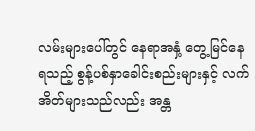လမ်းများပေါ်တွင် နေရာအနှံ့ တွေ့မြင်နေရသည့် စွန့်ပစ်နှာခေါင်းစည်းများနှင့် လက်အိတ်များသည်လည်း အန္တ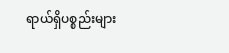ရာယ်ရှိပစ္စည်းများ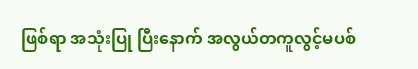ဖြစ်ရာ အသုံးပြု ပြီးနောက် အလွယ်တကူလွင့်မပစ်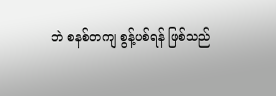ဘဲ စနစ်တကျ စွန့်ပစ်ရန် ဖြစ်သည်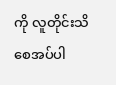ကို လူတိုင်းသိစေအပ်ပါ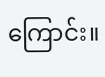ကြောင်း။